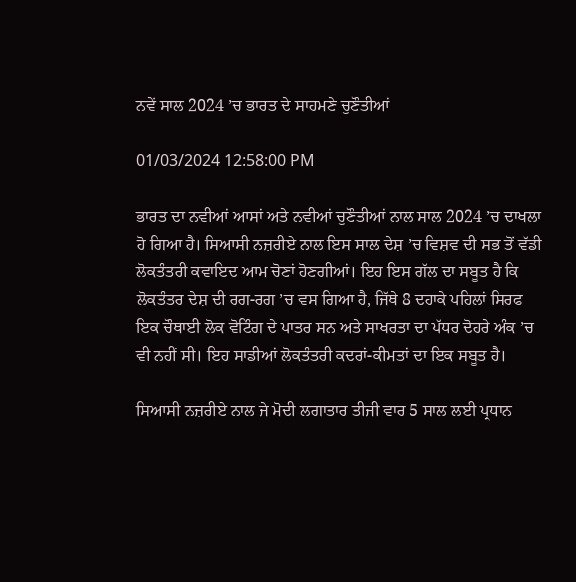ਨਵੇਂ ਸਾਲ 2024 ’ਚ ਭਾਰਤ ਦੇ ਸਾਹਮਣੇ ਚੁਣੌਤੀਆਂ

01/03/2024 12:58:00 PM

ਭਾਰਤ ਦਾ ਨਵੀਆਂ ਆਸਾਂ ਅਤੇ ਨਵੀਆਂ ਚੁਣੌਤੀਆਂ ਨਾਲ ਸਾਲ 2024 ’ਚ ਦਾਖਲਾ ਹੋ ਗਿਆ ਹੈ। ਸਿਆਸੀ ਨਜ਼ਰੀਏ ਨਾਲ ਇਸ ਸਾਲ ਦੇਸ਼ ’ਚ ਵਿਸ਼ਵ ਦੀ ਸਭ ਤੋਂ ਵੱਡੀ ਲੋਕਤੰਤਰੀ ਕਵਾਇਦ ਆਮ ਚੋਣਾਂ ਹੋਣਗੀਆਂ। ਇਹ ਇਸ ਗੱਲ ਦਾ ਸਬੂਤ ਹੈ ਕਿ ਲੋਕਤੰਤਰ ਦੇਸ਼ ਦੀ ਰਗ-ਰਗ ’ਚ ਵਸ ਗਿਆ ਹੈ, ਜਿੱਥੇ 8 ਦਹਾਕੇ ਪਹਿਲਾਂ ਸਿਰਫ ਇਕ ਚੌਥਾਈ ਲੋਕ ਵੋਟਿੰਗ ਦੇ ਪਾਤਰ ਸਨ ਅਤੇ ਸਾਖਰਤਾ ਦਾ ਪੱਧਰ ਦੋਹਰੇ ਅੰਕ ’ਚ ਵੀ ਨਹੀਂ ਸੀ। ਇਹ ਸਾਡੀਆਂ ਲੋਕਤੰਤਰੀ ਕਦਰਾਂ-ਕੀਮਤਾਂ ਦਾ ਇਕ ਸਬੂਤ ਹੈ।

ਸਿਆਸੀ ਨਜ਼ਰੀਏ ਨਾਲ ਜੇ ਮੋਦੀ ਲਗਾਤਾਰ ਤੀਜੀ ਵਾਰ 5 ਸਾਲ ਲਈ ਪ੍ਰਧਾਨ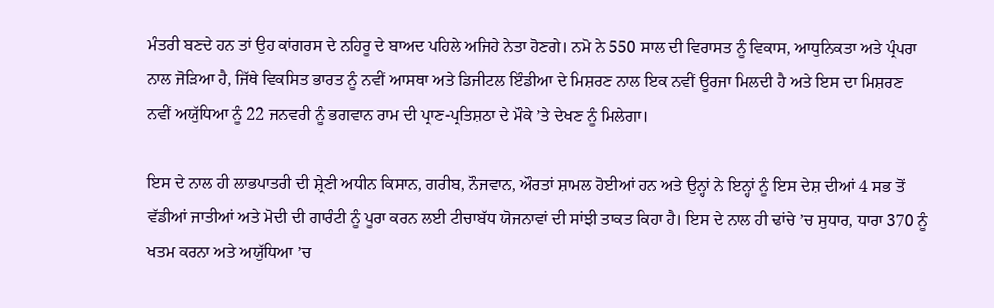ਮੰਤਰੀ ਬਣਦੇ ਹਨ ਤਾਂ ਉਹ ਕਾਂਗਰਸ ਦੇ ਨਹਿਰੂ ਦੇ ਬਾਅਦ ਪਹਿਲੇ ਅਜਿਹੇ ਨੇਤਾ ਹੋਣਗੇ। ਨਮੋ ਨੇ 550 ਸਾਲ ਦੀ ਵਿਰਾਸਤ ਨੂੰ ਵਿਕਾਸ, ਆਧੁਨਿਕਤਾ ਅਤੇ ਪ੍ਰੰਪਰਾ ਨਾਲ ਜੋੜਿਆ ਹੈ, ਜਿੱਥੇ ਵਿਕਸਿਤ ਭਾਰਤ ਨੂੰ ਨਵੀਂ ਆਸਥਾ ਅਤੇ ਡਿਜੀਟਲ ਇੰਡੀਆ ਦੇ ਮਿਸ਼ਰਣ ਨਾਲ ਇਕ ਨਵੀਂ ਊਰਜਾ ਮਿਲਦੀ ਹੈ ਅਤੇ ਇਸ ਦਾ ਮਿਸ਼ਰਣ ਨਵੀਂ ਅਯੁੱਧਿਆ ਨੂੰ 22 ਜਨਵਰੀ ਨੂੰ ਭਗਵਾਨ ਰਾਮ ਦੀ ਪ੍ਰਾਣ-ਪ੍ਰਤਿਸ਼ਠਾ ਦੇ ਮੌਕੇ ’ਤੇ ਦੇਖਣ ਨੂੰ ਮਿਲੇਗਾ।

ਇਸ ਦੇ ਨਾਲ ਹੀ ਲਾਭਪਾਤਰੀ ਦੀ ਸ਼੍ਰੇਣੀ ਅਧੀਨ ਕਿਸਾਨ, ਗਰੀਬ, ਨੌਜਵਾਨ, ਔਰਤਾਂ ਸ਼ਾਮਲ ਹੋਈਆਂ ਹਨ ਅਤੇ ਉਨ੍ਹਾਂ ਨੇ ਇਨ੍ਹਾਂ ਨੂੰ ਇਸ ਦੇਸ਼ ਦੀਆਂ 4 ਸਭ ਤੋਂ ਵੱਡੀਆਂ ਜਾਤੀਆਂ ਅਤੇ ਮੋਦੀ ਦੀ ਗਾਰੰਟੀ ਨੂੰ ਪੂਰਾ ਕਰਨ ਲਈ ਟੀਚਾਬੱਧ ਯੋਜਨਾਵਾਂ ਦੀ ਸਾਂਝੀ ਤਾਕਤ ਕਿਹਾ ਹੈ। ਇਸ ਦੇ ਨਾਲ ਹੀ ਢਾਂਚੇ ’ਚ ਸੁਧਾਰ, ਧਾਰਾ 370 ਨੂੰ ਖਤਮ ਕਰਨਾ ਅਤੇ ਅਯੁੱਧਿਆ ’ਚ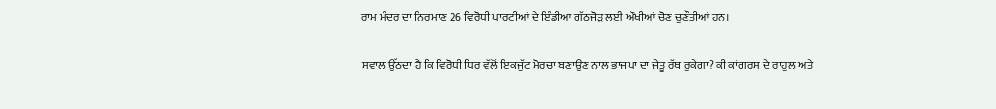ਰਾਮ ਮੰਦਰ ਦਾ ਨਿਰਮਾਣ 26 ਵਿਰੋਧੀ ਪਾਰਟੀਆਂ ਦੇ ਇੰਡੀਆ ਗੱਠਜੋੜ ਲਈ ਔਖੀਆਂ ਚੋਣ ਚੁਣੌਤੀਆਂ ਹਨ।

ਸਵਾਲ ਉੱਠਦਾ ਹੈ ਕਿ ਵਿਰੋਧੀ ਧਿਰ ਵੱਲੋਂ ਇਕਜੁੱਟ ਮੋਰਚਾ ਬਣਾਉਣ ਨਾਲ ਭਾਜਪਾ ਦਾ ਜੇਤੂ ਰੱਥ ਰੁਕੇਗਾ? ਕੀ ਕਾਂਗਰਸ ਦੇ ਰਾਹੁਲ ਅਤੇ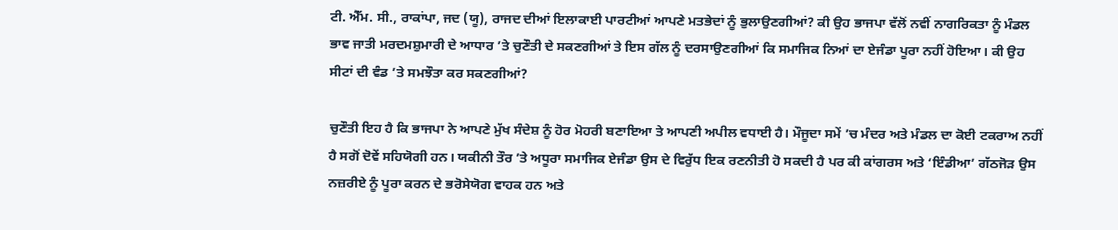ਟੀ. ਐੱਮ. ਸੀ., ਰਾਕਾਂਪਾ, ਜਦ (ਯੂ), ਰਾਜਦ ਦੀਆਂ ਇਲਾਕਾਈ ਪਾਰਟੀਆਂ ਆਪਣੇ ਮਤਭੇਦਾਂ ਨੂੰ ਭੁਲਾਉਣਗੀਆਂ? ਕੀ ਉਹ ਭਾਜਪਾ ਵੱਲੋਂ ਨਵੀਂ ਨਾਗਰਿਕਤਾ ਨੂੰ ਮੰਡਲ ਭਾਵ ਜਾਤੀ ਮਰਦਮਸ਼ੁਮਾਰੀ ਦੇ ਆਧਾਰ ’ਤੇ ਚੁਣੌਤੀ ਦੇ ਸਕਣਗੀਆਂ ਤੇ ਇਸ ਗੱਲ ਨੂੰ ਦਰਸਾਉਣਗੀਆਂ ਕਿ ਸਮਾਜਿਕ ਨਿਆਂ ਦਾ ਏਜੰਡਾ ਪੂਰਾ ਨਹੀਂ ਹੋਇਆ। ਕੀ ਉਹ ਸੀਟਾਂ ਦੀ ਵੰਡ ’ਤੇ ਸਮਝੌਤਾ ਕਰ ਸਕਣਗੀਆਂ?

ਚੁਣੌਤੀ ਇਹ ਹੈ ਕਿ ਭਾਜਪਾ ਨੇ ਆਪਣੇ ਮੁੱਖ ਸੰਦੇਸ਼ ਨੂੰ ਹੋਰ ਮੋਹਰੀ ਬਣਾਇਆ ਤੇ ਆਪਣੀ ਅਪੀਲ ਵਧਾਈ ਹੈ। ਮੌਜੂਦਾ ਸਮੇਂ ’ਚ ਮੰਦਰ ਅਤੇ ਮੰਡਲ ਦਾ ਕੋਈ ਟਕਰਾਅ ਨਹੀਂ ਹੈ ਸਗੋਂ ਦੋਵੇਂ ਸਹਿਯੋਗੀ ਹਨ। ਯਕੀਨੀ ਤੌਰ ’ਤੇ ਅਧੂਰਾ ਸਮਾਜਿਕ ਏਜੰਡਾ ਉਸ ਦੇ ਵਿਰੁੱਧ ਇਕ ਰਣਨੀਤੀ ਹੋ ਸਕਦੀ ਹੈ ਪਰ ਕੀ ਕਾਂਗਰਸ ਅਤੇ ‘ਇੰਡੀਆ’ ਗੱਠਜੋੜ ਉਸ ਨਜ਼ਰੀਏ ਨੂੰ ਪੂਰਾ ਕਰਨ ਦੇ ਭਰੋਸੇਯੋਗ ਵਾਹਕ ਹਨ ਅਤੇ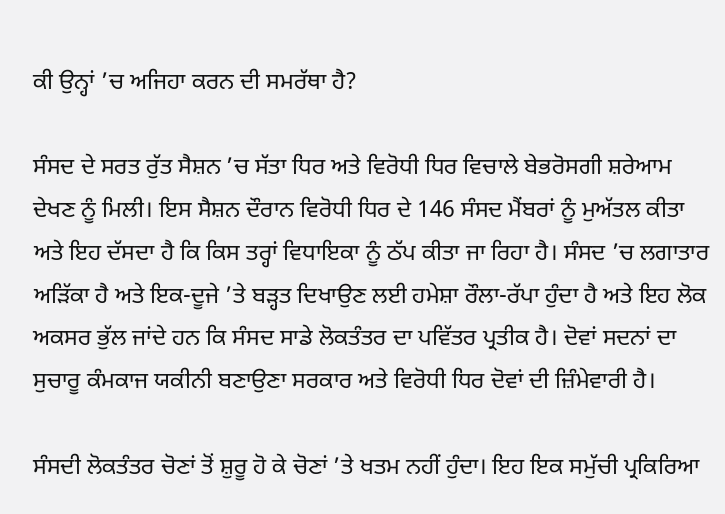ਕੀ ਉਨ੍ਹਾਂ ’ਚ ਅਜਿਹਾ ਕਰਨ ਦੀ ਸਮਰੱਥਾ ਹੈ?

ਸੰਸਦ ਦੇ ਸਰਤ ਰੁੱਤ ਸੈਸ਼ਨ ’ਚ ਸੱਤਾ ਧਿਰ ਅਤੇ ਵਿਰੋਧੀ ਧਿਰ ਵਿਚਾਲੇ ਬੇਭਰੋਸਗੀ ਸ਼ਰੇਆਮ ਦੇਖਣ ਨੂੰ ਮਿਲੀ। ਇਸ ਸੈਸ਼ਨ ਦੌਰਾਨ ਵਿਰੋਧੀ ਧਿਰ ਦੇ 146 ਸੰਸਦ ਮੈਂਬਰਾਂ ਨੂੰ ਮੁਅੱਤਲ ਕੀਤਾ ਅਤੇ ਇਹ ਦੱਸਦਾ ਹੈ ਕਿ ਕਿਸ ਤਰ੍ਹਾਂ ਵਿਧਾਇਕਾ ਨੂੰ ਠੱਪ ਕੀਤਾ ਜਾ ਰਿਹਾ ਹੈ। ਸੰਸਦ ’ਚ ਲਗਾਤਾਰ ਅੜਿੱਕਾ ਹੈ ਅਤੇ ਇਕ-ਦੂਜੇ ’ਤੇ ਬੜ੍ਹਤ ਦਿਖਾਉਣ ਲਈ ਹਮੇਸ਼ਾ ਰੌਲਾ-ਰੱਪਾ ਹੁੰਦਾ ਹੈ ਅਤੇ ਇਹ ਲੋਕ ਅਕਸਰ ਭੁੱਲ ਜਾਂਦੇ ਹਨ ਕਿ ਸੰਸਦ ਸਾਡੇ ਲੋਕਤੰਤਰ ਦਾ ਪਵਿੱਤਰ ਪ੍ਰਤੀਕ ਹੈ। ਦੋਵਾਂ ਸਦਨਾਂ ਦਾ ਸੁਚਾਰੂ ਕੰਮਕਾਜ ਯਕੀਨੀ ਬਣਾਉਣਾ ਸਰਕਾਰ ਅਤੇ ਵਿਰੋਧੀ ਧਿਰ ਦੋਵਾਂ ਦੀ ਜ਼ਿੰਮੇਵਾਰੀ ਹੈ।

ਸੰਸਦੀ ਲੋਕਤੰਤਰ ਚੋਣਾਂ ਤੋਂ ਸ਼ੁਰੂ ਹੋ ਕੇ ਚੋਣਾਂ ’ਤੇ ਖਤਮ ਨਹੀਂ ਹੁੰਦਾ। ਇਹ ਇਕ ਸਮੁੱਚੀ ਪ੍ਰਕਿਰਿਆ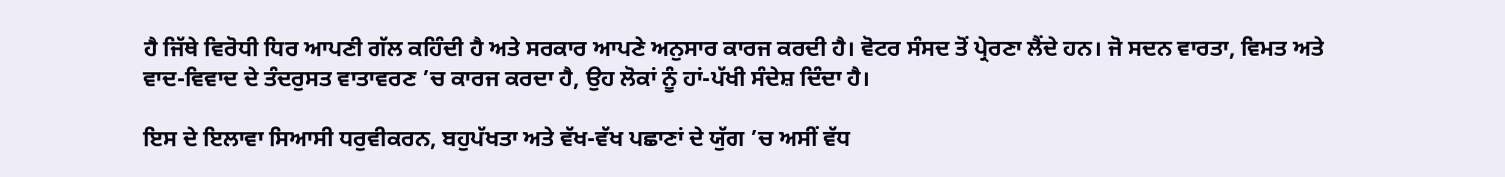ਹੈ ਜਿੱਥੇ ਵਿਰੋਧੀ ਧਿਰ ਆਪਣੀ ਗੱਲ ਕਹਿੰਦੀ ਹੈ ਅਤੇ ਸਰਕਾਰ ਆਪਣੇ ਅਨੁਸਾਰ ਕਾਰਜ ਕਰਦੀ ਹੈ। ਵੋਟਰ ਸੰਸਦ ਤੋਂ ਪ੍ਰੇਰਣਾ ਲੈਂਦੇ ਹਨ। ਜੋ ਸਦਨ ਵਾਰਤਾ, ਵਿਮਤ ਅਤੇ ਵਾਦ-ਵਿਵਾਦ ਦੇ ਤੰਦਰੁਸਤ ਵਾਤਾਵਰਣ ’ਚ ਕਾਰਜ ਕਰਦਾ ਹੈ, ਉਹ ਲੋਕਾਂ ਨੂੰ ਹਾਂ-ਪੱਖੀ ਸੰਦੇਸ਼ ਦਿੰਦਾ ਹੈ।

ਇਸ ਦੇ ਇਲਾਵਾ ਸਿਆਸੀ ਧਰੁਵੀਕਰਨ, ਬਹੁਪੱਖਤਾ ਅਤੇ ਵੱਖ-ਵੱਖ ਪਛਾਣਾਂ ਦੇ ਯੁੱਗ ’ਚ ਅਸੀਂ ਵੱਧ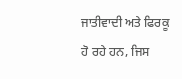ਜਾਤੀਵਾਦੀ ਅਤੇ ਫਿਰਕੂ ਹੋ ਰਹੇ ਹਨ, ਜਿਸ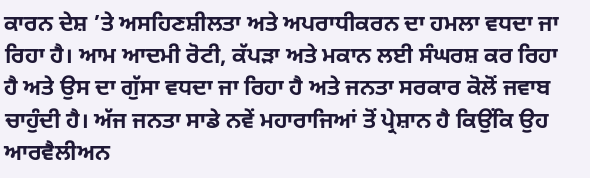ਕਾਰਨ ਦੇਸ਼ ’ਤੇ ਅਸਹਿਣਸ਼ੀਲਤਾ ਅਤੇ ਅਪਰਾਧੀਕਰਨ ਦਾ ਹਮਲਾ ਵਧਦਾ ਜਾ ਰਿਹਾ ਹੈ। ਆਮ ਆਦਮੀ ਰੋਟੀ, ਕੱਪੜਾ ਅਤੇ ਮਕਾਨ ਲਈ ਸੰਘਰਸ਼ ਕਰ ਰਿਹਾ ਹੈ ਅਤੇ ਉਸ ਦਾ ਗੁੱਸਾ ਵਧਦਾ ਜਾ ਰਿਹਾ ਹੈ ਅਤੇ ਜਨਤਾ ਸਰਕਾਰ ਕੋਲੋਂ ਜਵਾਬ ਚਾਹੁੰਦੀ ਹੈ। ਅੱਜ ਜਨਤਾ ਸਾਡੇ ਨਵੇਂ ਮਹਾਰਾਜਿਆਂ ਤੋਂ ਪ੍ਰੇਸ਼ਾਨ ਹੈ ਕਿਉਂਕਿ ਉਹ ਆਰਵੈਲੀਅਨ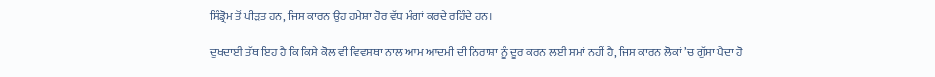ਸਿੰਡ੍ਰੋਮ ਤੋਂ ਪੀੜਤ ਹਨ, ਜਿਸ ਕਾਰਨ ਉਹ ਹਮੇਸ਼ਾ ਹੋਰ ਵੱਧ ਮੰਗਾਂ ਕਰਦੇ ਰਹਿੰਦੇ ਹਨ।

ਦੁਖਦਾਈ ਤੱਥ ਇਹ ਹੈ ਕਿ ਕਿਸੇ ਕੋਲ ਵੀ ਵਿਵਸਥਾ ਨਾਲ ਆਮ ਆਦਮੀ ਦੀ ਨਿਰਾਸ਼ਾ ਨੂੰ ਦੂਰ ਕਰਨ ਲਈ ਸਮਾਂ ਨਹੀਂ ਹੈ, ਜਿਸ ਕਾਰਨ ਲੋਕਾਂ ’ਚ ਗੁੱਸਾ ਪੈਦਾ ਹੋ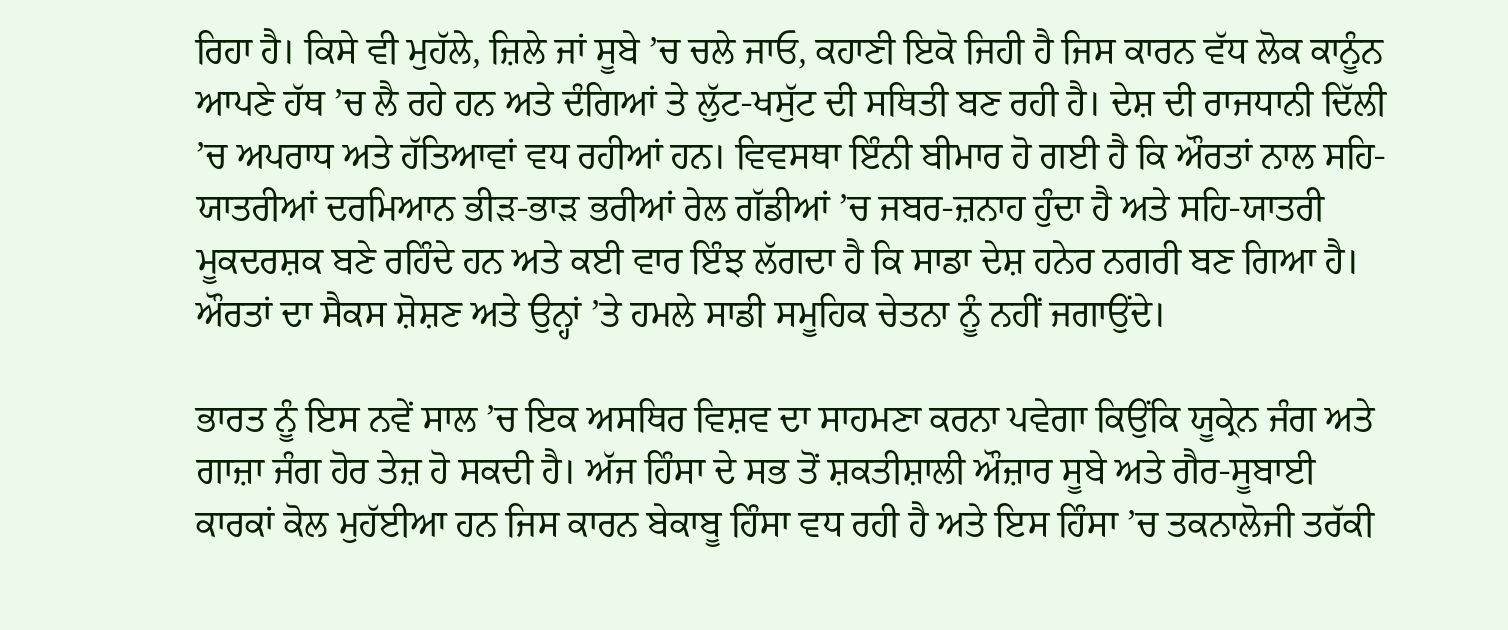ਰਿਹਾ ਹੈ। ਕਿਸੇ ਵੀ ਮੁਹੱਲੇ, ਜ਼ਿਲੇ ਜਾਂ ਸੂਬੇ ’ਚ ਚਲੇ ਜਾਓ, ਕਹਾਣੀ ਇਕੋ ਜਿਹੀ ਹੈ ਜਿਸ ਕਾਰਨ ਵੱਧ ਲੋਕ ਕਾਨੂੰਨ ਆਪਣੇ ਹੱਥ ’ਚ ਲੈ ਰਹੇ ਹਨ ਅਤੇ ਦੰਗਿਆਂ ਤੇ ਲੁੱਟ-ਖਸੁੱਟ ਦੀ ਸਥਿਤੀ ਬਣ ਰਹੀ ਹੈ। ਦੇਸ਼ ਦੀ ਰਾਜਧਾਨੀ ਦਿੱਲੀ ’ਚ ਅਪਰਾਧ ਅਤੇ ਹੱਤਿਆਵਾਂ ਵਧ ਰਹੀਆਂ ਹਨ। ਵਿਵਸਥਾ ਇੰਨੀ ਬੀਮਾਰ ਹੋ ਗਈ ਹੈ ਕਿ ਔਰਤਾਂ ਨਾਲ ਸਹਿ-ਯਾਤਰੀਆਂ ਦਰਮਿਆਨ ਭੀੜ-ਭਾੜ ਭਰੀਆਂ ਰੇਲ ਗੱਡੀਆਂ ’ਚ ਜਬਰ-ਜ਼ਨਾਹ ਹੁੰਦਾ ਹੈ ਅਤੇ ਸਹਿ-ਯਾਤਰੀ ਮੂਕਦਰਸ਼ਕ ਬਣੇ ਰਹਿੰਦੇ ਹਨ ਅਤੇ ਕਈ ਵਾਰ ਇੰਝ ਲੱਗਦਾ ਹੈ ਕਿ ਸਾਡਾ ਦੇਸ਼ ਹਨੇਰ ਨਗਰੀ ਬਣ ਗਿਆ ਹੈ। ਔਰਤਾਂ ਦਾ ਸੈਕਸ ਸ਼ੋਸ਼ਣ ਅਤੇ ਉਨ੍ਹਾਂ ’ਤੇ ਹਮਲੇ ਸਾਡੀ ਸਮੂਹਿਕ ਚੇਤਨਾ ਨੂੰ ਨਹੀਂ ਜਗਾਉਂਦੇ।

ਭਾਰਤ ਨੂੰ ਇਸ ਨਵੇਂ ਸਾਲ ’ਚ ਇਕ ਅਸਥਿਰ ਵਿਸ਼ਵ ਦਾ ਸਾਹਮਣਾ ਕਰਨਾ ਪਵੇਗਾ ਕਿਉਂਕਿ ਯੂਕ੍ਰੇਨ ਜੰਗ ਅਤੇ ਗਾਜ਼ਾ ਜੰਗ ਹੋਰ ਤੇਜ਼ ਹੋ ਸਕਦੀ ਹੈ। ਅੱਜ ਹਿੰਸਾ ਦੇ ਸਭ ਤੋਂ ਸ਼ਕਤੀਸ਼ਾਲੀ ਔਜ਼ਾਰ ਸੂਬੇ ਅਤੇ ਗੈਰ-ਸੂਬਾਈ ਕਾਰਕਾਂ ਕੋਲ ਮੁਹੱਈਆ ਹਨ ਜਿਸ ਕਾਰਨ ਬੇਕਾਬੂ ਹਿੰਸਾ ਵਧ ਰਹੀ ਹੈ ਅਤੇ ਇਸ ਹਿੰਸਾ ’ਚ ਤਕਨਾਲੋਜੀ ਤਰੱਕੀ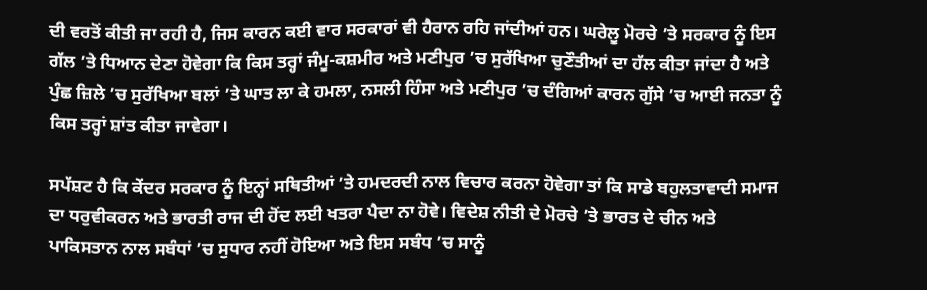ਦੀ ਵਰਤੋਂ ਕੀਤੀ ਜਾ ਰਹੀ ਹੈ, ਜਿਸ ਕਾਰਨ ਕਈ ਵਾਰ ਸਰਕਾਰਾਂ ਵੀ ਹੈਰਾਨ ਰਹਿ ਜਾਂਦੀਆਂ ਹਨ। ਘਰੇਲੂ ਮੋਰਚੇ ’ਤੇ ਸਰਕਾਰ ਨੂੰ ਇਸ ਗੱਲ ’ਤੇ ਧਿਆਨ ਦੇਣਾ ਹੋਵੇਗਾ ਕਿ ਕਿਸ ਤਰ੍ਹਾਂ ਜੰਮੂ-ਕਸ਼ਮੀਰ ਅਤੇ ਮਣੀਪੁਰ ’ਚ ਸੁਰੱਖਿਆ ਚੁਣੌਤੀਆਂ ਦਾ ਹੱਲ ਕੀਤਾ ਜਾਂਦਾ ਹੈ ਅਤੇ ਪੁੰਛ ਜ਼ਿਲੇ ’ਚ ਸੁਰੱਖਿਆ ਬਲਾਂ ’ਤੇ ਘਾਤ ਲਾ ਕੇ ਹਮਲਾ, ਨਸਲੀ ਹਿੰਸਾ ਅਤੇ ਮਣੀਪੁਰ ’ਚ ਦੰਗਿਆਂ ਕਾਰਨ ਗੁੱਸੇ ’ਚ ਆਈ ਜਨਤਾ ਨੂੰ ਕਿਸ ਤਰ੍ਹਾਂ ਸ਼ਾਂਤ ਕੀਤਾ ਜਾਵੇਗਾ।

ਸਪੱਸ਼ਟ ਹੈ ਕਿ ਕੇਂਦਰ ਸਰਕਾਰ ਨੂੰ ਇਨ੍ਹਾਂ ਸਥਿਤੀਆਂ ’ਤੇ ਹਮਦਰਦੀ ਨਾਲ ਵਿਚਾਰ ਕਰਨਾ ਹੋਵੇਗਾ ਤਾਂ ਕਿ ਸਾਡੇ ਬਹੁਲਤਾਵਾਦੀ ਸਮਾਜ ਦਾ ਧਰੁਵੀਕਰਨ ਅਤੇ ਭਾਰਤੀ ਰਾਜ ਦੀ ਹੋਂਦ ਲਈ ਖਤਰਾ ਪੈਦਾ ਨਾ ਹੋਵੇ। ਵਿਦੇਸ਼ ਨੀਤੀ ਦੇ ਮੋਰਚੇ ’ਤੇ ਭਾਰਤ ਦੇ ਚੀਨ ਅਤੇ ਪਾਕਿਸਤਾਨ ਨਾਲ ਸਬੰਧਾਂ ’ਚ ਸੁਧਾਰ ਨਹੀਂ ਹੋਇਆ ਅਤੇ ਇਸ ਸਬੰਧ ’ਚ ਸਾਨੂੰ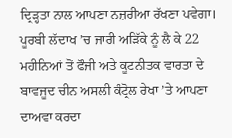ਦ੍ਰਿੜ੍ਹਤਾ ਨਾਲ ਆਪਣਾ ਨਜ਼ਰੀਆ ਰੱਖਣਾ ਪਵੇਗਾ। ਪੂਰਬੀ ਲੱਦਾਖ ’ਚ ਜਾਰੀ ਅੜਿੱਕੇ ਨੂੰ ਲੈ ਕੇ 22 ਮਹੀਨਿਆਂ ਤੋਂ ਫੌਜੀ ਅਤੇ ਕੂਟਨੀਤਕ ਵਾਰਤਾ ਦੇ ਬਾਵਜੂਦ ਚੀਨ ਅਸਲੀ ਕੰਟ੍ਰੋਲ ਰੇਖਾ ’ਤੇ ਆਪਣਾ ਦਾਅਵਾ ਕਰਦਾ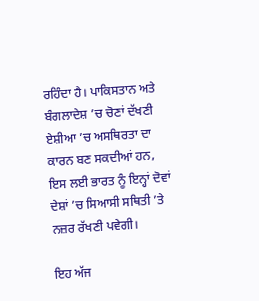ਰਹਿੰਦਾ ਹੈ। ਪਾਕਿਸਤਾਨ ਅਤੇ ਬੰਗਲਾਦੇਸ਼ ’ਚ ਚੋਣਾਂ ਦੱਖਣੀ ਏਸ਼ੀਆ ’ਚ ਅਸਥਿਰਤਾ ਦਾ ਕਾਰਨ ਬਣ ਸਕਦੀਆਂ ਹਨ, ਇਸ ਲਈ ਭਾਰਤ ਨੂੰ ਇਨ੍ਹਾਂ ਦੋਵਾਂ ਦੇਸ਼ਾਂ ’ਚ ਸਿਆਸੀ ਸਥਿਤੀ ’ਤੇ ਨਜ਼ਰ ਰੱਖਣੀ ਪਵੇਗੀ।

ਇਹ ਅੱਜ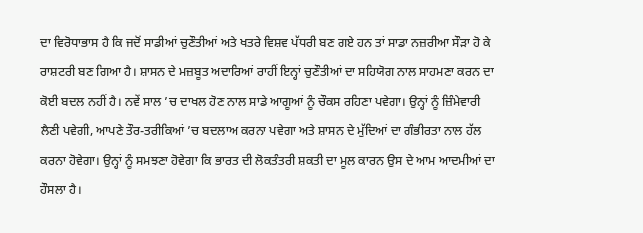ਦਾ ਵਿਰੋਧਾਭਾਸ ਹੈ ਕਿ ਜਦੋਂ ਸਾਡੀਆਂ ਚੁਣੌਤੀਆਂ ਅਤੇ ਖਤਰੇ ਵਿਸ਼ਵ ਪੱਧਰੀ ਬਣ ਗਏ ਹਨ ਤਾਂ ਸਾਡਾ ਨਜ਼ਰੀਆ ਸੌੜਾ ਹੋ ਕੇ ਰਾਸ਼ਟਰੀ ਬਣ ਗਿਆ ਹੈ। ਸ਼ਾਸਨ ਦੇ ਮਜ਼ਬੂਤ ਅਦਾਰਿਆਂ ਰਾਹੀਂ ਇਨ੍ਹਾਂ ਚੁਣੌਤੀਆਂ ਦਾ ਸਹਿਯੋਗ ਨਾਲ ਸਾਹਮਣਾ ਕਰਨ ਦਾ ਕੋਈ ਬਦਲ ਨਹੀਂ ਹੈ। ਨਵੇਂ ਸਾਲ ’ਚ ਦਾਖਲ ਹੋਣ ਨਾਲ ਸਾਡੇ ਆਗੂਆਂ ਨੂੰ ਚੌਕਸ ਰਹਿਣਾ ਪਵੇਗਾ। ਉਨ੍ਹਾਂ ਨੂੰ ਜ਼ਿੰਮੇਵਾਰੀ ਲੈਣੀ ਪਵੇਗੀ, ਆਪਣੇ ਤੌਰ-ਤਰੀਕਿਆਂ ’ਚ ਬਦਲਾਅ ਕਰਨਾ ਪਵੇਗਾ ਅਤੇ ਸ਼ਾਸਨ ਦੇ ਮੁੱਦਿਆਂ ਦਾ ਗੰਭੀਰਤਾ ਨਾਲ ਹੱਲ ਕਰਨਾ ਹੋਵੇਗਾ। ਉਨ੍ਹਾਂ ਨੂੰ ਸਮਝਣਾ ਹੋਵੇਗਾ ਕਿ ਭਾਰਤ ਦੀ ਲੋਕਤੰਤਰੀ ਸ਼ਕਤੀ ਦਾ ਮੂਲ ਕਾਰਨ ਉਸ ਦੇ ਆਮ ਆਦਮੀਆਂ ਦਾ ਹੌਸਲਾ ਹੈ।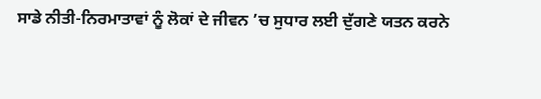ਸਾਡੇ ਨੀਤੀ-ਨਿਰਮਾਤਾਵਾਂ ਨੂੰ ਲੋਕਾਂ ਦੇ ਜੀਵਨ ’ਚ ਸੁਧਾਰ ਲਈ ਦੁੱਗਣੇ ਯਤਨ ਕਰਨੇ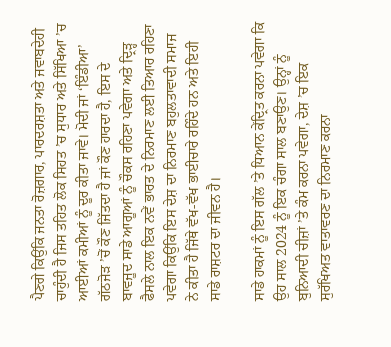ਪੈਣਗੇ ਕਿਉਂਕਿ ਜਨਤਾ ਰੋਜ਼ਗਾਰ, ਪਾਰਦਰਸ਼ਤਾ ਅਤੇ ਜਵਾਬਦੇਹੀ ਚਾਹੁੰਦੀ ਹੈ ਜਿਸ ਤਹਿਤ ਲੋਕ ਸਿਹਤ ’ਚ ਸੁਧਾਰ ਅਤੇ ਸਿੱਖਿਆ ’ਚ ਆਈਆਂ ਕਮੀਆਂ ਨੂੰ ਦੂਰ ਕੀਤਾ ਜਾਵੇ। ਮੋਦੀ ਜਾਂ ‘ਇੰਡੀਆ’ ਗੱਠਜੋੜ ’ਚੋਂ ਕੌਣ ਜਿੱਤਦਾ ਹੈ ਜਾਂ ਕੌਣ ਹਾਰਦਾ ਹੈ, ਇਸ ਦੇ ਬਾਵਜੂਦ ਸਾਡੇ ਆਗੂਆਂ ਨੂੰ ਚੌਕਸ ਰਹਿਣਾ ਪਵੇਗਾ ਅਤੇ ਦ੍ਰਿੜ੍ਹ ਫੈਸਲੇ ਨਾਲ ਇਕ ਨਵੇਂ ਭਾਰਤ ਦੇ ਨਿਰਮਾਣ ਲਈ ਤਿਆਰ ਰਹਿਣਾ ਪਵੇਗਾ ਕਿਉਂਕਿ ਇਸ ਦੇਸ਼ ਦਾ ਨਿਰਮਾਣ ਬਹੁਲਤਾਵਾਦੀ ਸਮਾਜ ਨੇ ਕੀਤਾ ਹੈ ਜਿੱਥੇ ਵੱਖ-ਵੱਖ ਭਾਈਚਾਰੇ ਰਹਿੰਦੇ ਹਨ ਅਤੇ ਇਹੀ ਸਾਡੇ ਰਾਸ਼ਟਰ ਦਾ ਜੀਵਨ ਹੈ।

ਸਾਡੇ ਹਾਕਮਾਂ ਨੂੰ ਇਸ ਗੱਲ ’ਤੇ ਧਿਆਨ ਕੇਂਦ੍ਰਿਤ ਕਰਨਾ ਪਵੇਗਾ ਕਿ ਉਹ ਸਾਲ 2024 ਨੂੰ ਇਕ ਚੰਗਾ ਸਾਲ ਬਣਾਉਣ। ਉਨ੍ਹਾਂ ਨੂੰ ਬੁਨਿਆਦੀ ਚੀਜ਼ਾਂ ’ਤੇ ਕੰਮ ਕਰਨਾ ਪਵੇਗਾ, ਦੇਸ਼ ’ਚ ਇਕ ਸੁਰੱਖਿਅਤ ਵਾਤਾਵਰਣ ਦਾ ਨਿਰਮਾਣ ਕਰਨਾ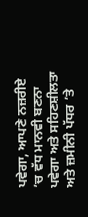ਪਵੇਗਾ, ਆਪਣੇ ਨਜ਼ਰੀਏ ’ਚ ਵੱਧ ਮਾਨਵੀ ਬਣਨਾ ਪਵੇਗਾ ਅਤੇ ਸਹਿਣਸ਼ੀਲਤਾ ਅਤੇ ਜ਼ਮੀਨੀ ਪੱਧਰ ’ਤੇ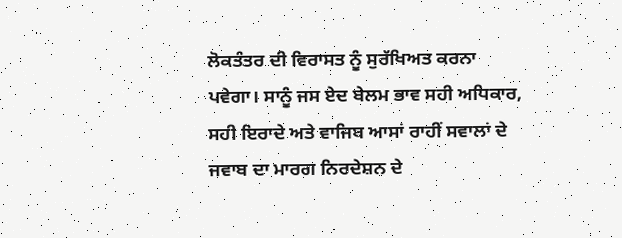ਲੋਕਤੰਤਰ ਦੀ ਵਿਰਾਸਤ ਨੂੰ ਸੁਰੱਖਿਅਤ ਕਰਨਾ ਪਵੇਗਾ। ਸਾਨੂੰ ਜਸ ਏਦ ਬੇਲਮ ਭਾਵ ਸਹੀ ਅਧਿਕਾਰ, ਸਹੀ ਇਰਾਦੇ ਅਤੇ ਵਾਜਿਬ ਆਸਾਂ ਰਾਹੀਂ ਸਵਾਲਾਂ ਦੇ ਜਵਾਬ ਦਾ ਮਾਰਗ ਨਿਰਦੇਸ਼ਨ ਦੇ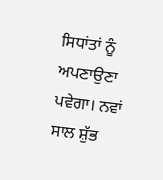ਸਿਧਾਂਤਾਂ ਨੂੰ ਅਪਣਾਉਣਾ ਪਵੇਗਾ। ਨਵਾਂ ਸਾਲ ਸ਼ੁੱਭ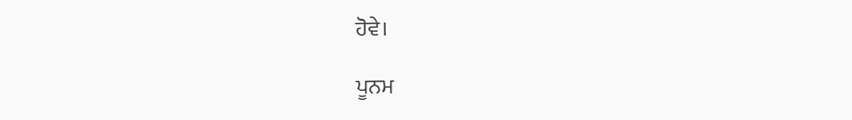ਹੋਵੇ।

ਪੂਨਮ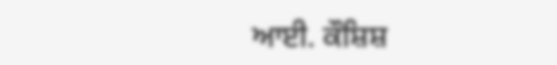ਆਈ. ਕੌਸ਼ਿਸ਼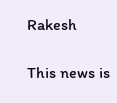Rakesh

This news is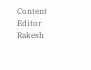Content Editor Rakesh